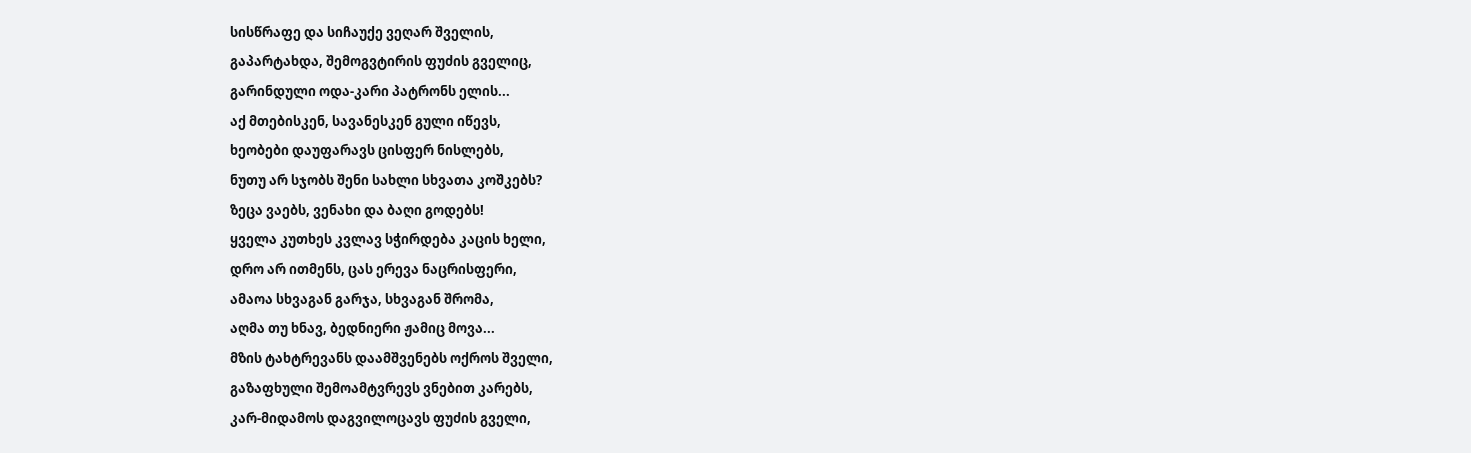სისწრაფე და სიჩაუქე ვეღარ შველის,
გაპარტახდა, შემოგვტირის ფუძის გველიც,
გარინდული ოდა-კარი პატრონს ელის...
აქ მთებისკენ, სავანესკენ გული იწევს,
ხეობები დაუფარავს ცისფერ ნისლებს,
ნუთუ არ სჯობს შენი სახლი სხვათა კოშკებს?
ზეცა ვაებს, ვენახი და ბაღი გოდებს!
ყველა კუთხეს კვლავ სჭირდება კაცის ხელი,
დრო არ ითმენს, ცას ერევა ნაცრისფერი,
ამაოა სხვაგან გარჯა, სხვაგან შრომა,
აღმა თუ ხნავ, ბედნიერი ჟამიც მოვა...
მზის ტახტრევანს დაამშვენებს ოქროს შველი,
გაზაფხული შემოამტვრევს ვნებით კარებს,
კარ-მიდამოს დაგვილოცავს ფუძის გველი,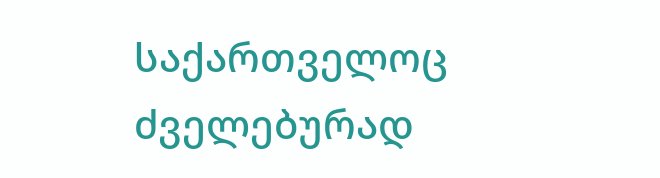საქართველოც ძველებურად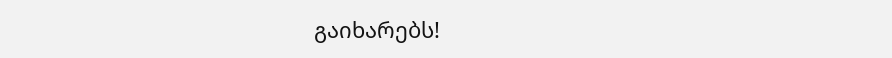გაიხარებს!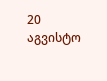20 აგვისტო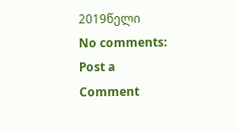2019წელი
No comments:
Post a Comment